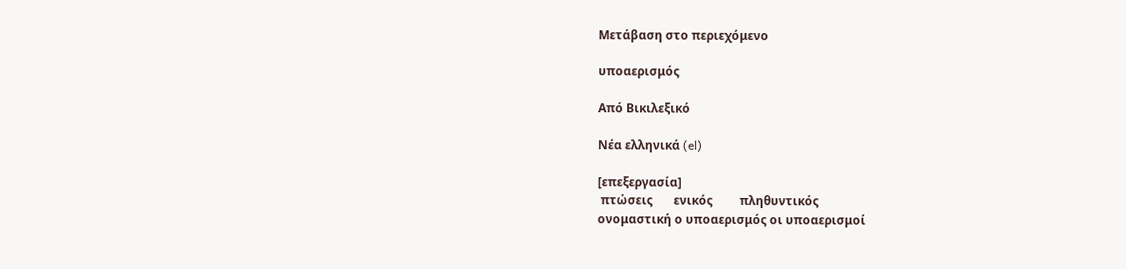Μετάβαση στο περιεχόμενο

υποαερισμός

Από Βικιλεξικό

Νέα ελληνικά (el)

[επεξεργασία]
 πτώσεις       ενικός         πληθυντικός
ονομαστική ο υποαερισμός οι υποαερισμοί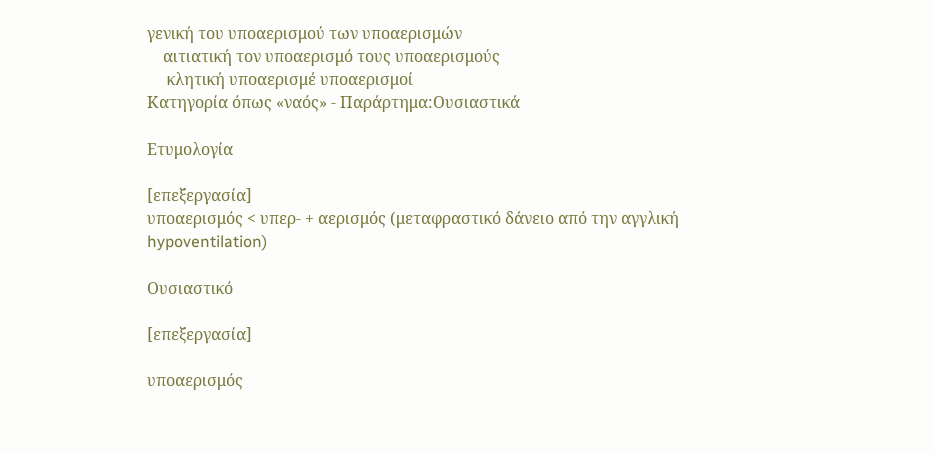γενική του υποαερισμού των υποαερισμών
    αιτιατική τον υποαερισμό τους υποαερισμούς
     κλητική υποαερισμέ υποαερισμοί
Κατηγορία όπως «ναός» - Παράρτημα:Ουσιαστικά

Ετυμολογία

[επεξεργασία]
υποαερισμός < υπερ- + αερισμός (μεταφραστικό δάνειο από την αγγλική hypoventilation)

Ουσιαστικό

[επεξεργασία]

υποαερισμός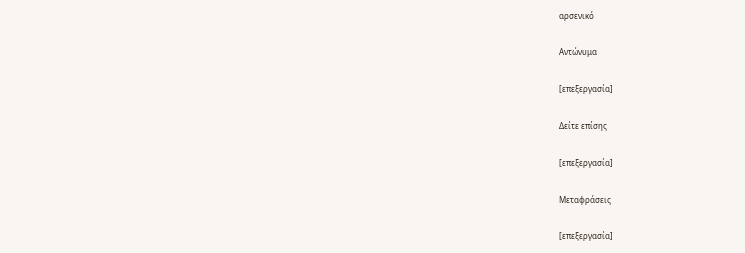αρσενικό

Αντώνυμα

[επεξεργασία]

Δείτε επίσης

[επεξεργασία]

Μεταφράσεις

[επεξεργασία]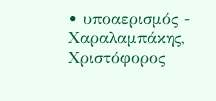• υποαερισμός - Χαραλαμπάκης, Χριστόφορος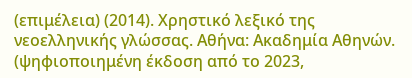(επιμέλεια) (2014). Χρηστικό λεξικό της νεοελληνικής γλώσσας. Αθήνα: Ακαδημία Αθηνών.  (ψηφιοποιημένη έκδοση από το 2023,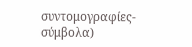συντομογραφίες-σύμβολα)